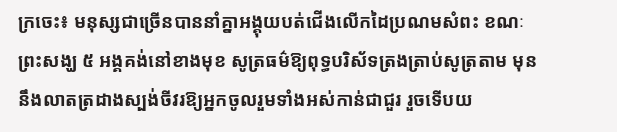ក្រចេះ៖ មនុស្សជាច្រើនបាននាំគ្នាអង្គុយបត់ជើងលើកដៃប្រណមសំពះ ខណៈព្រះសង្ឃ ៥ អង្គគង់នៅខាងមុខ សូត្រធម៌ឱ្យពុទ្ធបរិស័ទត្រងត្រាប់សូត្រតាម មុននឹងលាតត្រដាងស្បង់ចីវរឱ្យអ្នកចូលរួមទាំងអស់កាន់ជាជួរ រួចទើបយ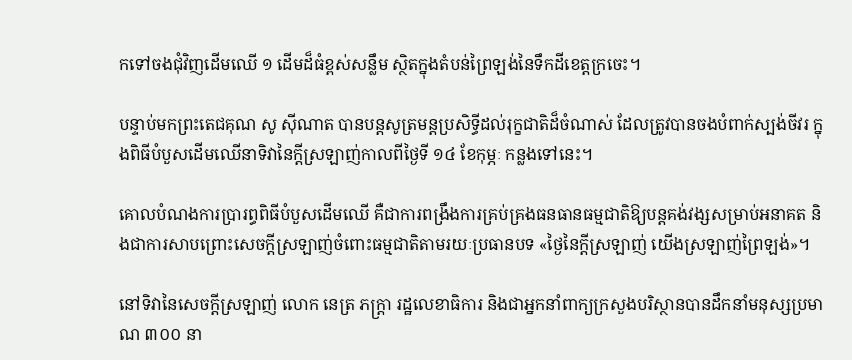កទៅចងជុំវិញដើមឈើ ១ ដើមដ៏ធំខ្ពស់សន្លឹម ស្ថិតក្នុងតំបន់ព្រៃឡង់នៃទឹកដីខេត្តក្រចេះ។

បន្ទាប់មកព្រះតេជគុណ សូ ស៊ីណាត បានបន្តសូត្រមន្តប្រសិទ្ធីដល់រុក្ខជាតិដ៏ចំណាស់ ដែលត្រូវបានចងបំពាក់ស្បង់ចីវរ ក្នុងពិធីបំបួសដើមឈើនាទិវានៃក្ដីស្រឡាញ់កាលពីថ្ងៃទី ១៤ ខែកុម្ភៈ កន្លងទៅនេះ។

គោលបំណងការប្រារព្ធពិធីបំបួសដើមឈើ គឺជាការពង្រឹងការគ្រប់គ្រងធនធានធម្មជាតិឱ្យបន្តគង់វង្សសម្រាប់អនាគត និងជាការសាបព្រោះសេចក្ដីស្រឡាញ់ចំពោះធម្មជាតិតាមរយៈប្រធានបទ «ថ្ងៃនៃក្ដីស្រឡាញ់ យើងស្រឡាញ់ព្រៃឡង់»។

នៅទិវានៃសេចក្ដីស្រឡាញ់ លោក នេត្រ ភក្ត្រា រដ្ឋលេខាធិការ និងជាអ្នកនាំពាក្យក្រសួងបរិស្ថានបានដឹកនាំមនុស្សប្រមាណ ៣០០ នា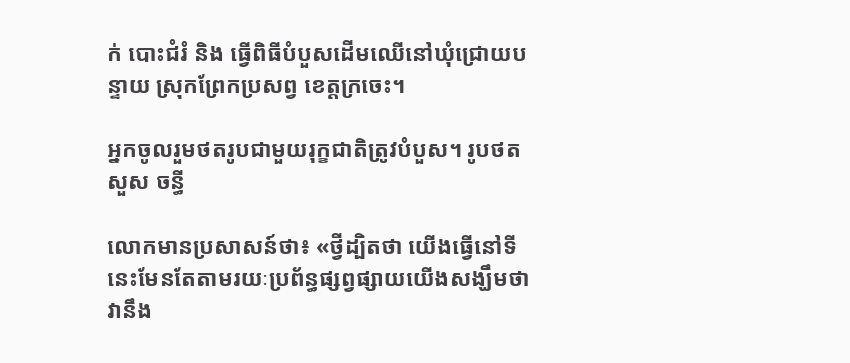ក់ បោះជំរំ និង ធ្វើពិធីបំបួសដើមឈើនៅឃុំជ្រោយបន្ទាយ ស្រុកព្រែកប្រសព្វ ខេត្តក្រចេះ។

អ្នកចូលរួមថតរូបជាមួយរុក្ខជាតិត្រូវបំបួស។ រូបថត សួស ចន្ធី

លោកមានប្រសាសន៍ថា៖ «ថ្វីដ្បិតថា យើងធ្វើនៅទីនេះមែនតែតាមរយៈប្រព័ន្ធផ្សព្វផ្សាយយើងសង្ឃឹមថា វានឹង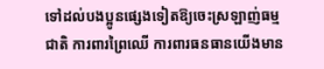ទៅដល់បងប្អូនផ្សេងទៀតឱ្យចេះស្រឡាញ់ធម្មជាតិ ការពារព្រៃឈើ ការពារធនធានយើងមាន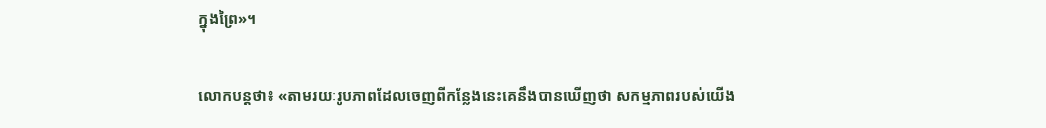ក្នុងព្រៃ»។

លោកបន្តថា៖ «តាមរយៈរូបភាពដែលចេញពីកន្លែងនេះគេនឹងបានឃើញថា សកម្មភាពរបស់យើង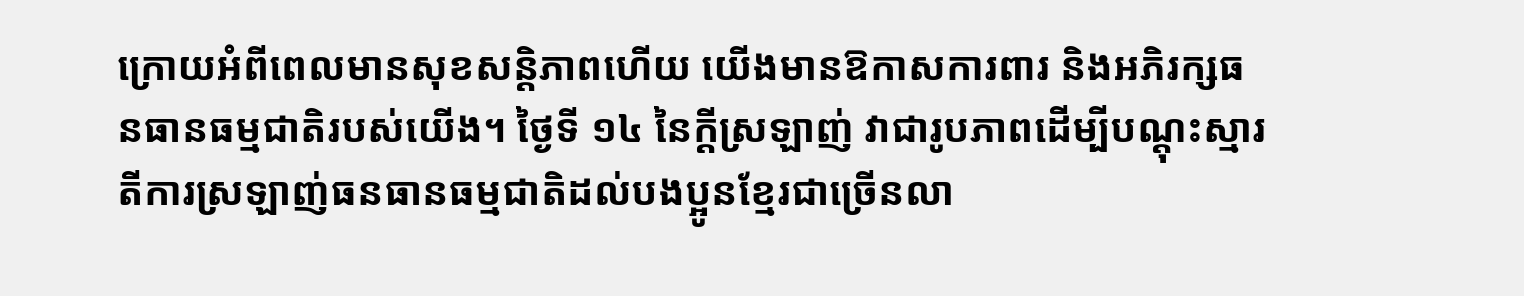ក្រោយអំពីពេលមានសុខសន្តិភាពហើយ យើងមានឱកាសការពារ និងអភិរក្សធនធានធម្មជាតិរបស់យើង។ ថ្ងៃទី ១៤ នៃក្ដីស្រឡាញ់ វាជារូបភាពដើម្បីបណ្ដុះស្មារតីការស្រឡាញ់ធនធានធម្មជាតិដល់បងប្អូនខ្មែរជាច្រើនលា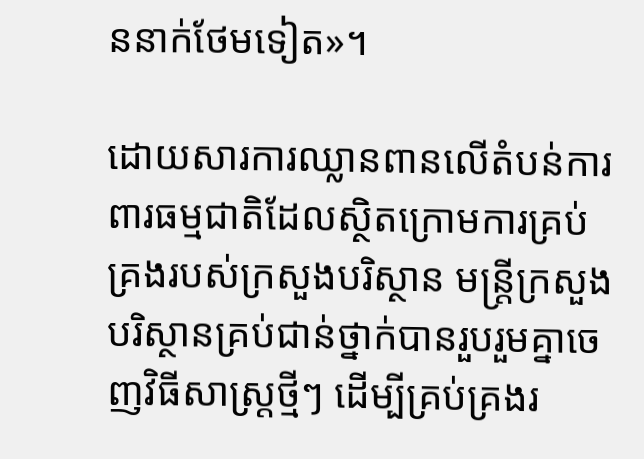ននាក់ថែមទៀត»។

ដោយសារការឈ្លានពានលើតំបន់ការពារធម្មជាតិដែលស្ថិតក្រោមការគ្រប់គ្រងរបស់ក្រសួងបរិស្ថាន មន្ត្រីក្រសួងបរិស្ថានគ្រប់ជាន់ថ្នាក់បានរួបរួមគ្នាចេញវិធីសាស្ត្រថ្មីៗ ដើម្បីគ្រប់គ្រងរ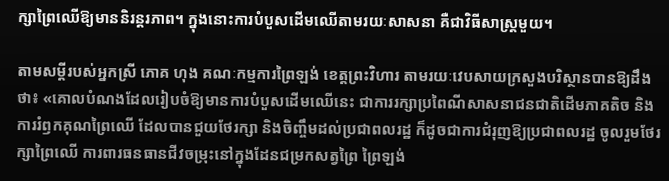ក្សាព្រៃឈើឱ្យមាននិរន្តរភាព។ ក្នុងនោះការបំបួសដើមឈើតាមរយៈសាសនា គឺជាវិធីសាស្ត្រមួយ។

តាមសម្ដីរបស់អ្នកស្រី ភោគ ហុង គណៈកម្មការព្រៃឡង់ ខេត្តព្រះវិហារ តាមរយៈវេបសាយក្រសួងបរិស្ថានបានឱ្យដឹងថា៖ «គោលបំណងដែលរៀបចំឱ្យមានការបំបួសដើមឈើនេះ ជាការរក្សាប្រពៃណីសាសនាជនជាតិដើមភាគតិច និងការរំឭកគុណព្រៃឈើ ដែលបានជួយថែរក្សា និងចិញ្ចឹមដល់ប្រជាពលរដ្ឋ ក៏ដូចជាការជំរុញឱ្យប្រជាពលរដ្ឋ ចូលរួមថែរក្សាព្រៃឈើ ការពារធនធានជីវចម្រុះនៅក្នុងដែនជម្រកសត្វព្រៃ ព្រៃឡង់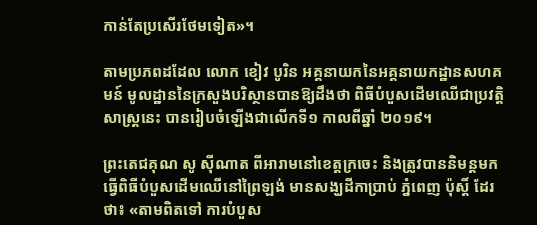កាន់តែប្រសើរថែមទៀត»។

តាមប្រភពដដែល លោក ខៀវ បូរិន អគ្គនាយកនៃអគ្គនាយកដ្ឋានសហគមន៍ មូលដ្ឋាននៃក្រសួងបរិស្ថានបានឱ្យដឹងថា ពិធីបំបួសដើមឈើជាប្រវត្តិសាស្ត្រនេះ បានរៀបចំឡើងជាលើកទី១ កាលពីឆ្នាំ ២០១៩។

ព្រះតេជគុណ សូ ស៊ីណាត ពីអារាមនៅខេត្តក្រចេះ និងត្រូវបាននិមន្តមកធ្វើពិធីបំបួសដើមឈើនៅព្រៃឡង់ មានសង្ឃដីកាប្រាប់ ភ្នំពេញ ប៉ុស្តិ៍ ដែរថា៖ «តាមពិតទៅ ការបំបួស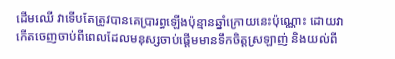ដើមឈើ វាទើបតែត្រូវបានគេប្រារព្ធឡើងប៉ុន្មានឆ្នាំក្រោយនេះប៉ុណ្ណោះ ដោយវាកើតចេញចាប់ពីពេលដែលមនុស្សចាប់ផ្ដើមមានទឹកចិត្តស្រឡាញ់ និងយល់ពី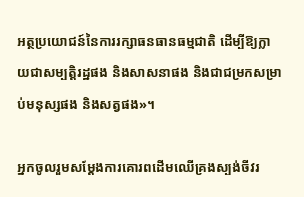អត្ថប្រយោជន៍នៃការរក្សាធនធានធម្មជាតិ ដើម្បីឱ្យក្លាយជាសម្បត្តិរដ្ឋផង និងសាសនាផង និងជាជម្រកសម្រាប់មនុស្សផង និងសត្វផង»។

អ្នកចូលរួមសម្ដែងការគោរពដើមឈើគ្រងស្បង់ចីវរ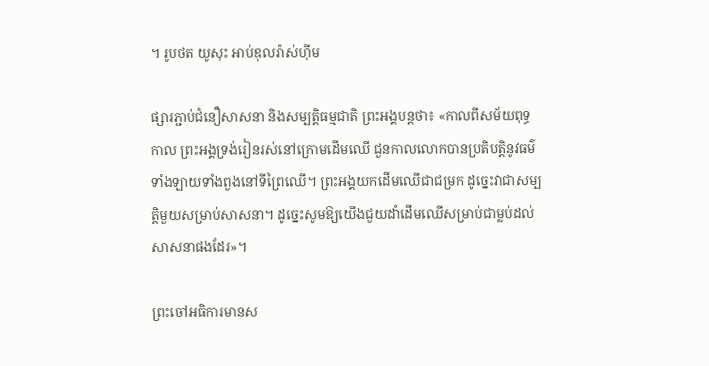។ រូបថត យូសុះ អាប់ឌុលរ៉ាស់ហ៊ីម

ផ្សារភ្ជាប់ជំនឿសាសនា និងសម្បត្តិធម្មជាតិ ព្រះអង្គបន្ដថា៖ «កាលពីសម័យពុទ្ធកាល ព្រះអង្គទ្រង់រៀនរស់នៅក្រោមដើមឈើ ជួនកាលលោកបានប្រតិបត្តិនូវធម៌ទាំងឡាយទាំងពួងនៅទីព្រៃឈើ។ ព្រះអង្គយកដើមឈើជាជម្រក ដូច្នេះវាជាសម្បត្តិមួយសម្រាប់សាសនា។ ដូច្នេះសូមឱ្យយើងជួយដាំដើមឈើសម្រាប់ជាម្លប់ដល់សាសនាផងដែរ»។

ព្រះចៅអធិការមានស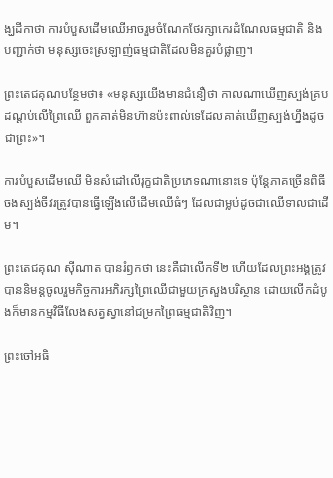ង្ឃដីកាថា ការបំបួសដើមឈើអាចរួមចំណែកថែរក្សាកេរដំណែលធម្មជាតិ និងបញ្ជាក់ថា មនុស្សចេះស្រឡាញ់ធម្មជាតិដែលមិនគួរបំផ្លាញ។

ព្រះតេជគុណបន្ថែមថា៖ «មនុស្សយើងមានជំនឿថា កាលណាឃើញស្បង់គ្របដណ្ដប់លើព្រៃឈើ ពួកគាត់មិនហ៊ានប៉ះពាល់ទេដែលគាត់ឃើញស្បង់ហ្នឹងដូចជាព្រះ»។

ការបំបួសដើមឈើ មិនសំដៅលើរុក្ខជាតិប្រភេទណានោះទេ ប៉ុន្តែភាគច្រើនពិធីចងស្បង់ចីវរត្រូវបានធ្វើឡើងលើដើមឈើធំៗ ដែលជាម្លប់ដូចជាឈើទាលជាដើម។

ព្រះតេជគុណ ស៊ីណាត បានរំឭកថា នេះគឺជាលើកទី២ ហើយដែលព្រះអង្គត្រូវបាននិមន្តចូលរួមកិច្ចការអភិរក្សព្រៃឈើជាមួយក្រសួងបរិស្ថាន ដោយលើកដំបូងក៏មានកម្មវិធីលែងសត្វស្វានៅជម្រកព្រៃធម្មជាតិវិញ។

ព្រះចៅអធិ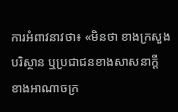ការអំពាវនាវថា៖ «មិនថា ខាងក្រសួងបរិស្ថាន ឬប្រជាជនខាងសាសនាក្ដី ខាងអាណាចក្រ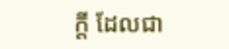ក្ដី ដែលជា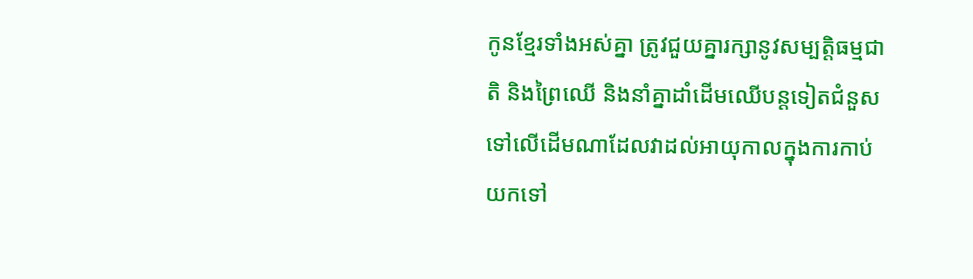កូនខ្មែរទាំងអស់គ្នា ត្រូវជួយគ្នារក្សានូវសម្បត្តិធម្មជាតិ និងព្រៃឈើ និងនាំគ្នាដាំដើមឈើបន្តទៀតជំនួសទៅលើដើមណាដែលវាដល់អាយុកាលក្នុងការកាប់យកទៅ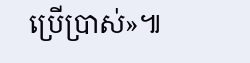ប្រើប្រាស់»៕